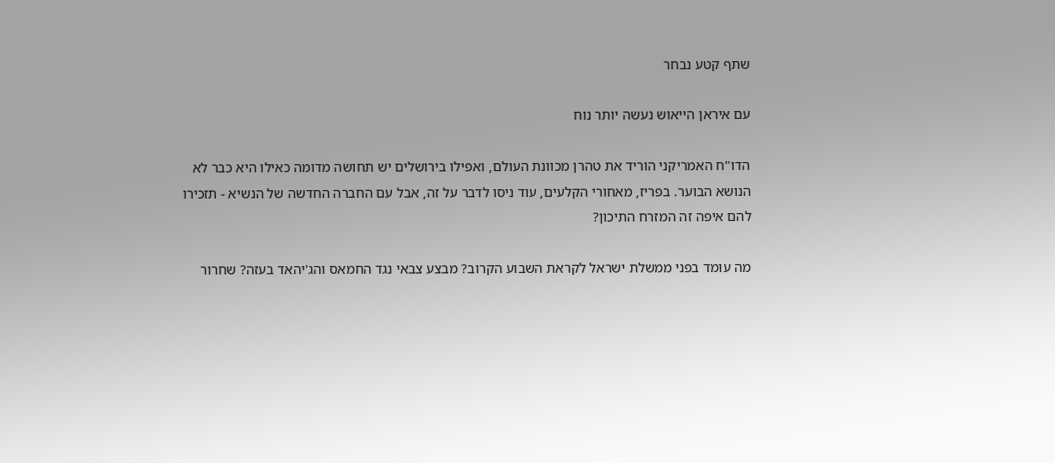שתף קטע נבחר

עם איראן הייאוש נעשה יותר נוח

הדו"ח האמריקני הוריד את טהרן מכוונת העולם, ואפילו בירושלים יש תחושה מדומה כאילו היא כבר לא הנושא הבוער. בפריז, מאחורי הקלעים, עוד ניסו לדבר על זה, אבל עם החברה החדשה של הנשיא - תזכירו להם איפה זה המזרח התיכון?

מה עומד בפני ממשלת ישראל לקראת השבוע הקרוב? מבצע צבאי נגד החמאס והג'יהאד בעזה? שחרור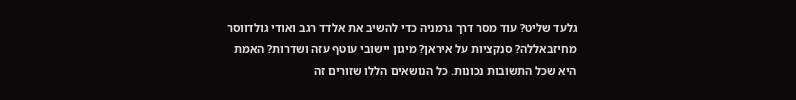גלעד שליט? עוד מסר דרך גרמניה כדי להשיב את אלדד רגב ואודי גולדווסר מחיזבאללה? סנקציות על איראן? מיגון יישובי עוטף עזה ושדרות? האמת היא שכל התשובות נכונות. כל הנושאים הללו שזורים זה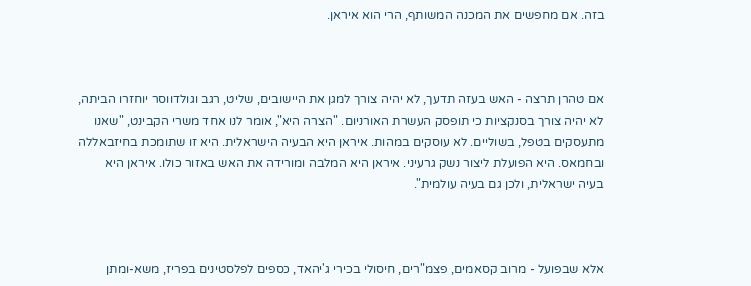בזה. אם מחפשים את המכנה המשותף, הרי הוא איראן.



אם טהרן תרצה - האש בעזה תדעך, לא יהיה צורך למגן את היישובים, שליט, רגב וגולדווסר יוחזרו הביתה, לא יהיה צורך בסנקציות כי תופסק העשרת האורניום. "הצרה היא", אומר לנו אחד משרי הקבינט, "שאנו מתעסקים בטפל, בשוליים. לא עוסקים במהות. איראן היא הבעיה הישראלית. היא זו שתומכת בחיזבאללה ובחמאס. היא הפועלת ליצור נשק גרעיני. איראן היא המלבה ומורידה את האש באזור כולו. איראן היא בעיה ישראלית, ולכן גם בעיה עולמית".



אלא שבפועל - מרוב קסאמים, פצמ"רים, חיסולי בכירי ג'יהאד, כספים לפלסטינים בפריז, משא-ומתן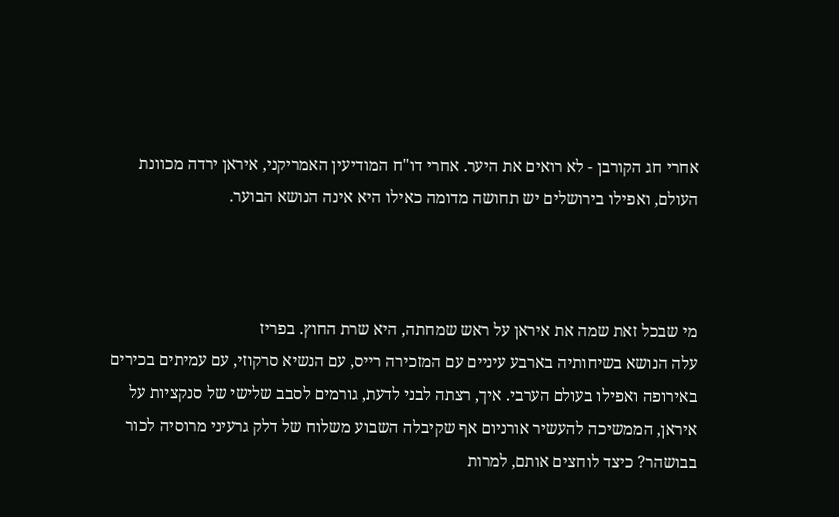אחרי חג הקורבן - לא רואים את היער. אחרי דו"ח המודיעין האמריקני, איראן ירדה מכוונת העולם, ואפילו בירושלים יש תחושה מדומה כאילו היא אינה הנושא הבוער.



מי שבכל זאת שמה את איראן על ראש שמחתה, היא שרת החוץ. בפריז
עלה הנושא בשיחותיה בארבע עיניים עם המזכירה רייס, עם הנשיא סרקוזי, עם עמיתים בכירים באירופה ואפילו בעולם הערבי. איך, רצתה לבני לדעת, גורמים לסבב שלישי של סנקציות על איראן, הממשיכה להעשיר אורניום אף שקיבלה השבוע משלוח של דלק גרעיני מרוסיה לכור בבושהר? כיצד לוחצים אותם, למרות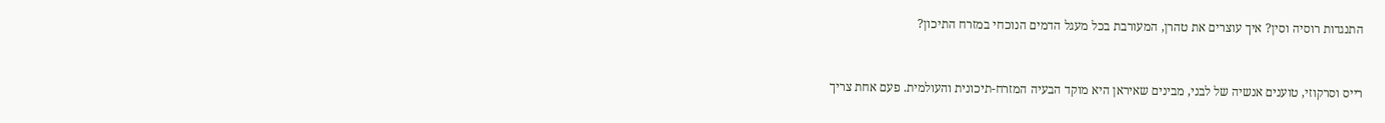התנגדות רוסיה וסין? איך עוצרים את טהרן, המעורבת בכל מעגל הדמים הנוכחי במזרח התיכון?



רייס וסרקוזי, טוענים אנשיה של לבני, מבינים שאיראן היא מוקד הבעיה המזרח-תיכונית והעולמית. פעם אחת צריך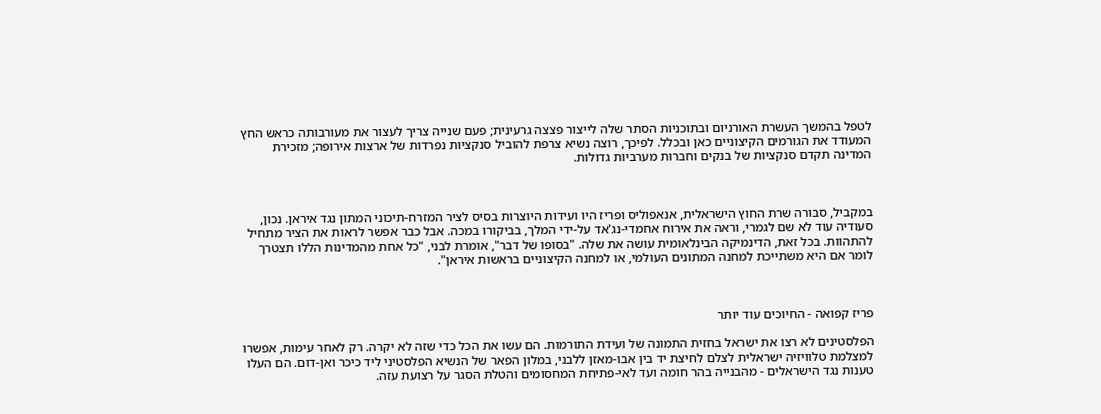לטפל בהמשך העשרת האורניום ובתוכניות הסתר שלה לייצור פצצה גרעינית; פעם שנייה צריך לעצור את מעורבותה כראש החץ המעודד את הגורמים הקיצוניים כאן ובכלל. לפיכך, רוצה נשיא צרפת להוביל סנקציות נפרדות של ארצות אירופה; מזכירת המדינה תקדם סנקציות של בנקים וחברות מערביות גדולות.



במקביל, סבורה שרת החוץ הישראלית, אנאפוליס ופריז היו ועידות היוצרות בסיס לציר המזרח-תיכוני המתון נגד איראן. נכון, סעודיה עוד לא שם לגמרי, וראה את אירוח אחמדי-נג'אד על-ידי המלך, בביקורו במכה. אבל כבר אפשר לראות את הציר מתחיל להתהוות. בכל זאת, הדינמיקה הבינלאומית עושה את שלה. "בסופו של דבר", אומרת לבני, "כל אחת מהמדינות הללו תצטרך לומר אם היא משתייכת למחנה המתונים העולמי, או למחנה הקיצוניים בראשות איראן".



פריז קפואה - החיוכים עוד יותר

הפלסטינים לא רצו את ישראל בחזית התמונה של ועידת התורמות. הם עשו את הכל כדי שזה לא יקרה. רק לאחר עימות, אפשרו למצלמת טלוויזיה ישראלית לצלם לחיצת יד בין אבו-מאזן ללבני, במלון הפאר של הנשיא הפלסטיני ליד כיכר ואן-דום. הם העלו טענות נגד הישראלים - מהבנייה בהר חומה ועד לאי-פתיחת המחסומים והטלת הסגר על רצועת עזה.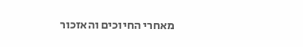מאחרי החיוכים והאזכור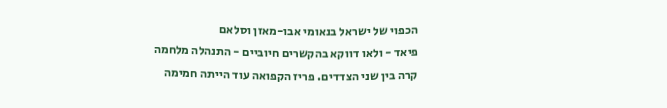הכפוי של ישראל בנאומי אבו-מאזן וסלאם
פיאד - ולאו דווקא בהקשרים חיוביים - התנהלה מלחמה קרה בין שני הצדדים. פריז הקפואה עוד הייתה חמימה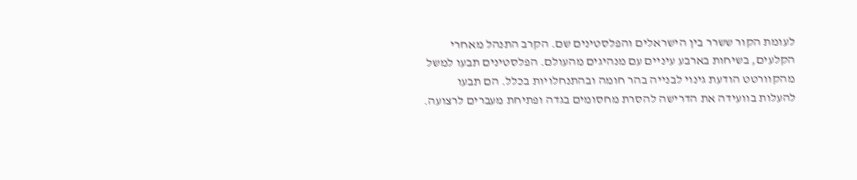לעומת הקור ששרר בין הישראלים והפלסטינים שם. הקרב התנהל מאחרי הקלעים, בשיחות בארבע עיניים עם מנהיגים מהעולם. הפלסטינים תבעו למשל מהקוורטט הודעת גינוי לבנייה בהר חומה ובהתנחלויות בכלל. הם תבעו להעלות בוועידה את הדרישה להסרת מחסומים בגדה ופתיחת מעברים לרצועה.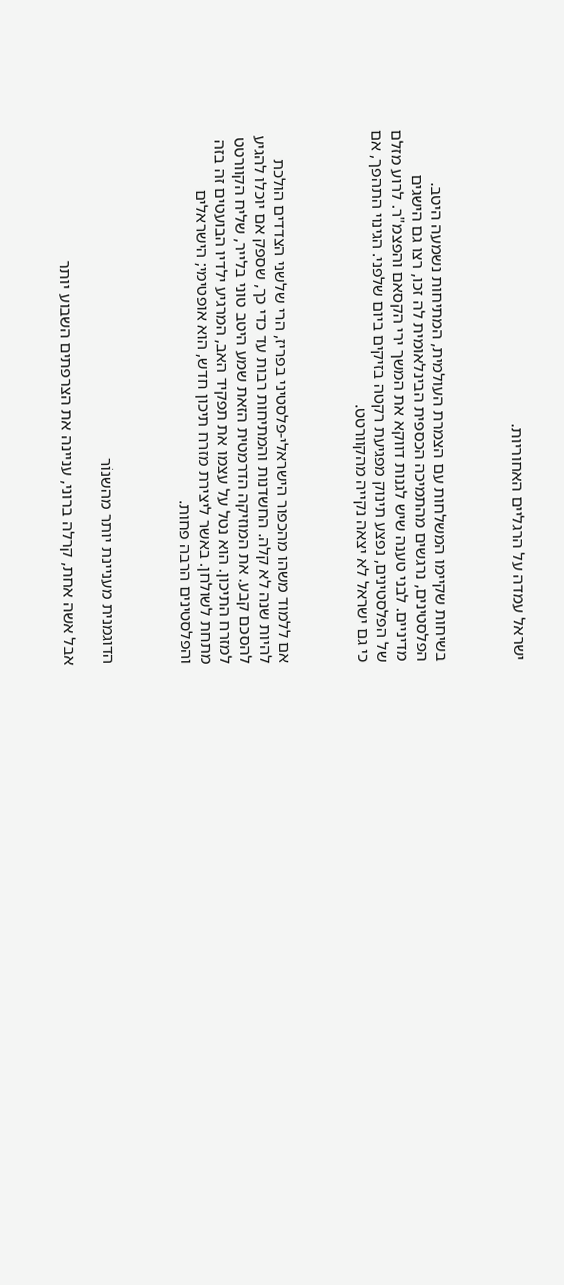ישראל עמדה על הרגליים האחוריות.



בשיחות שקיימו המשלחות עם הצמרת העולמית, המתיחות נשמעה היטב. הפלסטינים, נרגשים מהתמיכה הכספית הבינלאומית לה זכו, רצו גם הישגים מדיניים. לבני טענה שיש לגנות דווקא את המשך ירי הקסאם והפצמ"ר. לרוע מזלם של הפלסטינים, נפצע תינוק מפגיעת רקטה בזיקים ביום שלפני. הגינוי התהפך, אם כי גם ישראל לא יצאה נקייה מהקוורטט.



אם ללמוד משהו מהכפור הישראלי-פלסטיני בפריז, הרי שלשני הצדדים הולכת להיות שנה לא קלה. החשדנות והמתיחות רבות עד כדי כך, שספק אם יוכלו להגיע להסכם קבע. את המוזיקה הדרמטית הזאת שמע היטב טוני בלייר, שליח הקוורטט למזרח התיכון. הוא נטל על עצמו את תפקיד האב, המרגיע ילדיו הבועטים זה בזה מתחת לשולחן. באשר ליצירת מזרח תיכון חדש, הוא אופטימי; הישראלים והפלסטינים הרבה פחות.



הדוגמנית מעניינת יותר מהשנוֹר

אבל אשה אחת, קרלה ברוני, עניינה את הצרפתים השבוע יותר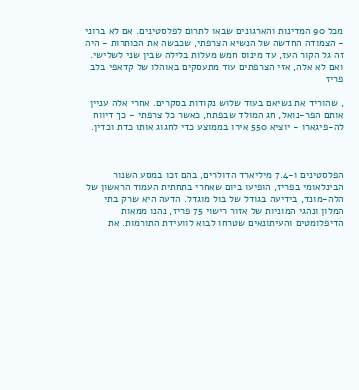מכל 90 המדינות והארגונים שבאו לתרום לפלסטינים. אם לא ברוני - הצמודה החדשה של הנשיא הצרפתי, שכבשה את הכותרות - היה זה גל הקור העז, עד מינוס חמש מעלות בלילה שבין שני לשלישי. ואם לא אלה, אזי הצרפתים עוד מתעסקים באוהלו של קדאפי בלב פריז

, שהוריד את נשיאם בעוד שלוש נקודות בסקרים. אחרי אלה עניין אותם הפר-נואל, חג המולד שבפתח, כאשר כל צרפתי - כך דיווח לה-פיגארו - יוציא 550 אירו בממוצע כדי לחגוג אותו כדת וכדין.



הפלסטינים ו-7.4 מיליארד הדולרים, בהם זכו במסע השנור הבינלאומי בפריז, הופיעו ביום שאחרי בתחתית העמוד הראשון של הלה-מונד, בידיעה בגודל של בול מוגדל. הדעה היא שרק בתי המלון ונהגי המוניות של אזור רישוי 75 פריז, נהנו ממאות הדיפלומטים והעיתונאים שטרחו לבוא לוועידת התורמות. את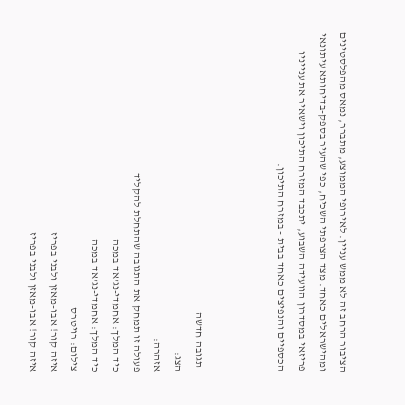הציבור הרחב זה לא ממש עניין. לאירופי הממוצע, מתברר, נמאס מהפלסטינים ומהישראלים כאחד. מצד הצרפתי השכיח, כפי שהעיר בספק-בדיחותא עיתונאי פריזאי במסדרון הוועידה השבוע, יתכבד המזרח התיכון וישאיר את ענייניו הכספיים והנפיצים כאחד בבית - במזרח התיכון.



  תגובה חדשה
הצג:
אזהרה:
פעולה זו תמחק את התגובה שהתחלת להקליד
כיד המלך: אחמדי-נג'אד במכה
כיד המלך: אחמדי-נג'אד במכה
צילום: רויטרס
איזה קור! אבו-מאזן ולבני בפריז
איזה קור! אבו-מאזן ולבני בפריז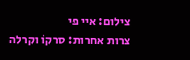צילום: איי פי
צרות אחרות: סרקוֹ וקרלה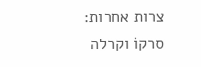צרות אחרות: סרקוֹ וקרלה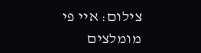צילום: איי פי
מומלצים